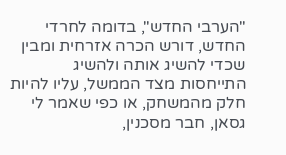"הערבי החדש", בדומה לחרדי החדש, דורש הכרה אזרחית ומבין שכדי להשיג אותה ולהשיג התייחסות מצד הממשל, עליו להיות חלק מהמשחק, או כפי שאמר לי גסאן, חבר מסכנין,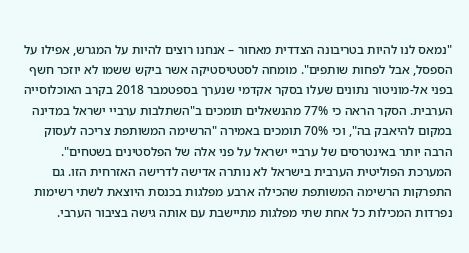"נמאס לנו להיות בטריבונה הצדדית מאחור – אנחנו רוצים להיות על המגרש, אפילו על הספסל, אבל לפחות שותפים". מומחה לסטטיסטיקה אשר ביקש ששמו לא יוזכר חשף בפני אל-מוניטור נתונים שעלו בסקר אקדמי שנערך בספטמבר 2018 בקרב האוכלוסייה הערבית. הסקר הראה כי 77% מהנשאלים תומכים ב"השתלבות ערביי ישראל במדינה במקום להיאבק בה", וכי 70% תומכים באמירה "הרשימה המשותפת צריכה לעסוק הרבה יותר באינטרסים של ערביי ישראל על פני אלה של הפלסטינים בשטחים".
המערכת הפוליטית הערבית בישראל לא נותרה אדישה לדרישה האזרחית הזו. גם התפרקות הרשימה המשותפת שהכילה ארבע מפלגות בכנסת היוצאת לשתי רשימות נפרדות המכילות כל אחת שתי מפלגות מתיישבת עם אותה גישה בציבור הערבי.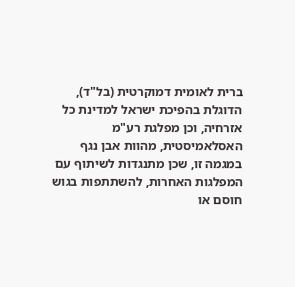ברית לאומית דמוקרטית (בל"ד), הדוגלת בהפיכת ישראל למדינת כל אזרחיה, וכן מפלגת רע"מ האסלאמיסטית, מהוות אבן נגף במגמה זו, שכן מתנגדות לשיתוף עם המפלגות האחרות, להשתתפות בגוש חוסם או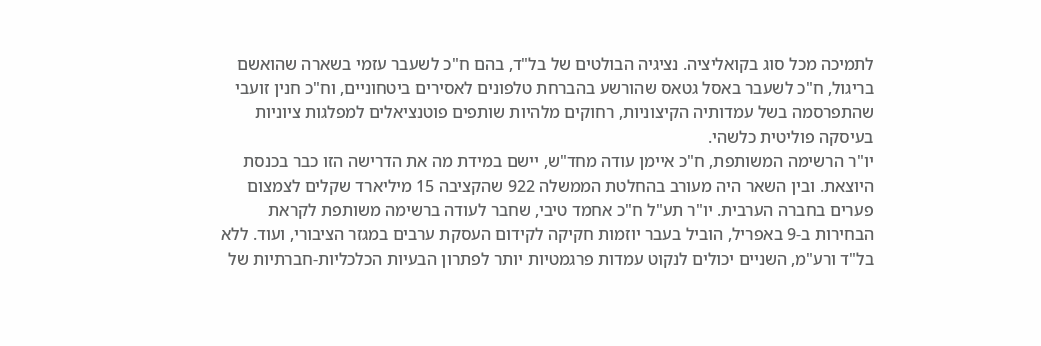לתמיכה מכל סוג בקואליציה. נציגיה הבולטים של בל"ד, בהם ח"כ לשעבר עזמי בשארה שהואשם בריגול, ח"כ לשעבר באסל גטאס שהורשע בהברחת טלפונים לאסירים ביטחוניים, וח"כ חנין זועבי שהתפרסמה בשל עמדותיה הקיצוניות, רחוקים מלהיות שותפים פוטנציאלים למפלגות ציוניות בעיסקה פוליטית כלשהי.
יו"ר הרשימה המשותפת, ח"כ איימן עודה מחד"ש, יישם במידת מה את הדרישה הזו כבר בכנסת היוצאת. ובין השאר היה מעורב בהחלטת הממשלה 922 שהקציבה 15 מיליארד שקלים לצמצום פערים בחברה הערבית. יו"ר תע"ל ח"כ אחמד טיבי, שחבר לעודה ברשימה משותפת לקראת הבחירות ב-9 באפריל, הוביל בעבר יוזמות חקיקה לקידום העסקת ערבים במגזר הציבורי, ועוד. ללא בל"ד ורע"מ, השניים יכולים לנקוט עמדות פרגמטיות יותר לפתרון הבעיות הכלכליות-חברתיות של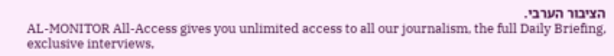הציבור הערבי.
AL-MONITOR All-Access gives you unlimited access to all our journalism, the full Daily Briefing, exclusive interviews,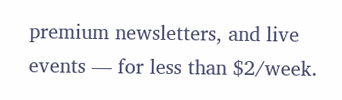premium newsletters, and live events — for less than $2/week.